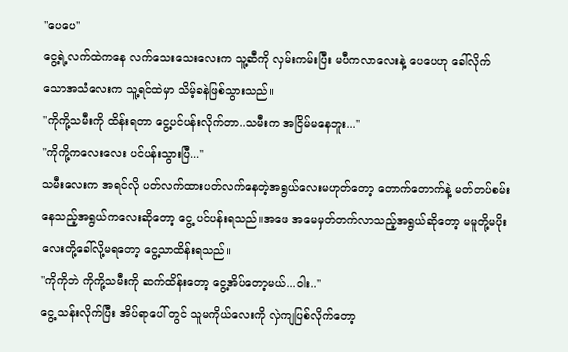"ပေပေ''
ငွေ့ရဲ့လက်ထဲကနေ လက်သေးသေးလေးက သူ့ဆီကို လှမ်းကမ်းပြီး မပီကလာလေးနဲ့ ပေပေဟု ခေါ်လိုက်သောအသံလေးက သူ့ရင်ထဲမှာ သိမ့်ခနဲဖြစ်သွားသည်။
"ကိုကို့သမီးကို ထိန်းရတာ ငွေ့ပင်ပန်းလိုက်တာ..သမီးက အငြိမ်မနေဘူး...''
"ကိုကို့ကလေးလေး ပင်ပန်းသွားပြီ...''
သမီးလေးက အရင်လို ပတ်လက်ထားပတ်လက်နေတဲ့အရွယ်လေးမဟုတ်တော့ တောက်တောက်နဲ့ မတ်တပ်စမ်းနေသည့်အရွယ်ကလေးဆိုတော့ ငွေ့ ပင်ပန်းရသည်။အဖေ အမေမှတ်တက်လာသည့်အရွယ်ဆိုတော့ မမူတို့မပိုးလေးတို့ခေါ်လို့မရတော့ ငွေ့သာထိန်းရသည်။
"ကိုကိုဘဲ ကိုကို့သမီးကို ဆက်ထိန်းတော့ ငွေ့အိပ်တော့မယ်...ဝါး..''
ငွေ့ သန်းလိုက်ပြီး အိပ်ရာပေါ် တွင် သူမကိုယ်လေးကို လှဲကျပြစ်လိုက်တော့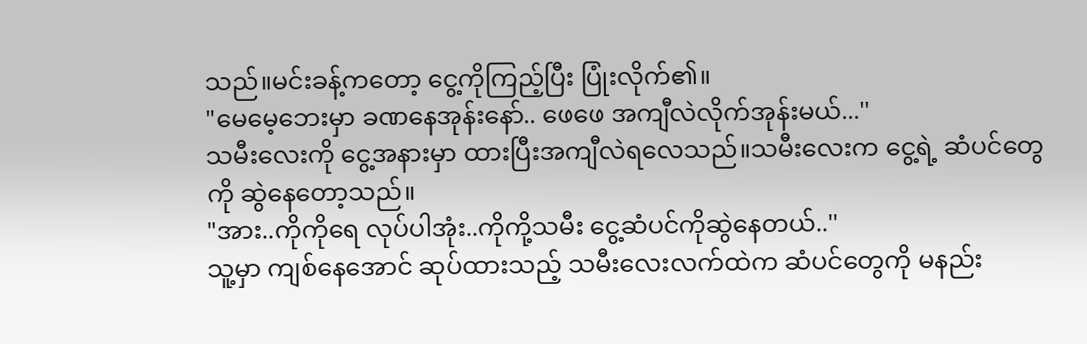သည်။မင်းခန့်ကတော့ ငွေ့ကိုကြည့်ပြီး ပြုံးလိုက်၏။
"မေမေ့ဘေးမှာ ခဏနေအုန်းနော်.. ဖေဖေ အကျီလဲလိုက်အုန်းမယ်...''
သမီးလေးကို ငွေ့အနားမှာ ထားပြီးအကျီလဲရလေသည်။သမီးလေးက ငွေ့ရဲ့ ဆံပင်တွေကို ဆွဲနေတော့သည်။
"အား..ကိုကိုရေ လုပ်ပါအုံး..ကိုကို့သမီး ငွေ့ဆံပင်ကိုဆွဲနေတယ်..''
သူ့မှာ ကျစ်နေအောင် ဆုပ်ထားသည့် သမီးလေးလက်ထဲက ဆံပင်တွေကို မနည်း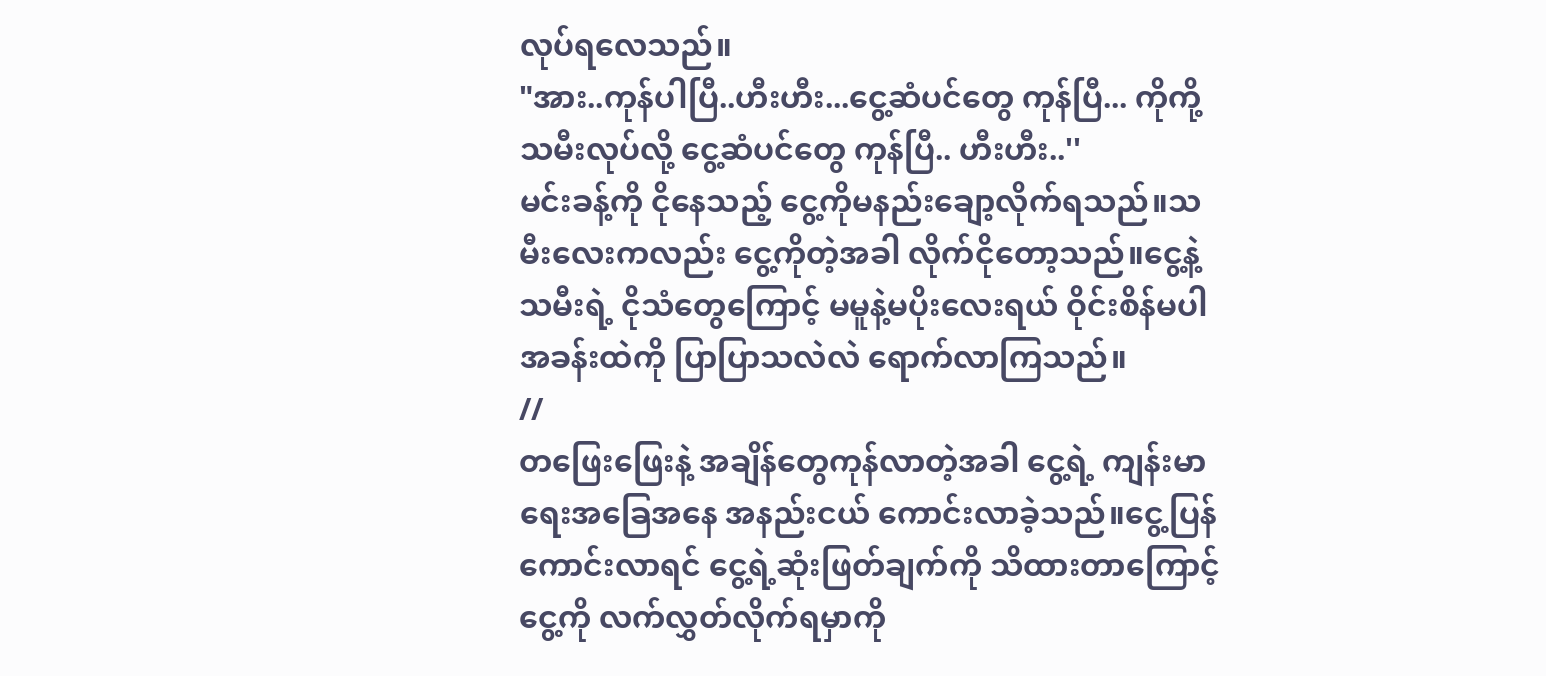လုပ်ရလေသည်။
"အား..ကုန်ပါပြီ..ဟီးဟီး...ငွေ့ဆံပင်တွေ ကုန်ပြီ... ကိုကို့သမီးလုပ်လို့ ငွေ့ဆံပင်တွေ ကုန်ပြီ.. ဟီးဟီး..''
မင်းခန့်ကို ငိုနေသည့် ငွေ့ကိုမနည်းချော့လိုက်ရသည်။သမီးလေးကလည်း ငွေ့ကိုတဲ့အခါ လိုက်ငိုတော့သည်။ငွေ့နဲ့သမီးရဲ့ ငိုသံတွေကြောင့် မမူနဲ့မပိုးလေးရယ် ဝိုင်းစိန်မပါ အခန်းထဲကို ပြာပြာသလဲလဲ ရောက်လာကြသည်။
//
တဖြေးဖြေးနဲ့ အချိန်တွေကုန်လာတဲ့အခါ ငွေ့ရဲ့ ကျန်းမာရေးအခြေအနေ အနည်းငယ် ကောင်းလာခဲ့သည်။ငွေ့ပြန်ကောင်းလာရင် ငွေ့ရဲ့ဆုံးဖြတ်ချက်ကို သိထားတာကြောင့် ငွေ့ကို လက်လွှတ်လိုက်ရမှာကို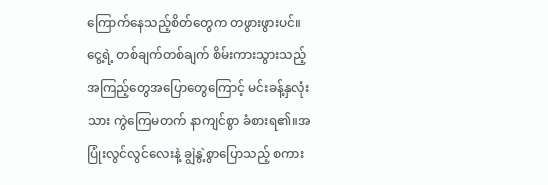ကြောက်နေသည့်စိတ်တွေက တဖွားဖွားပင်။
ငွေ့ရဲ့ တစ်ချက်တစ်ချက် စိမ်းကားသွားသည့်အကြည့်တွေအပြောတွေကြောင့် မင်းခန့်နှလုံးသား ကွဲကြေမတက် နာကျင်စွာ ခံစားရ၏။အပြုံးလွင်လွင်လေးနဲ့ ချွဲနွဲ့စွာပြောသည့် စကား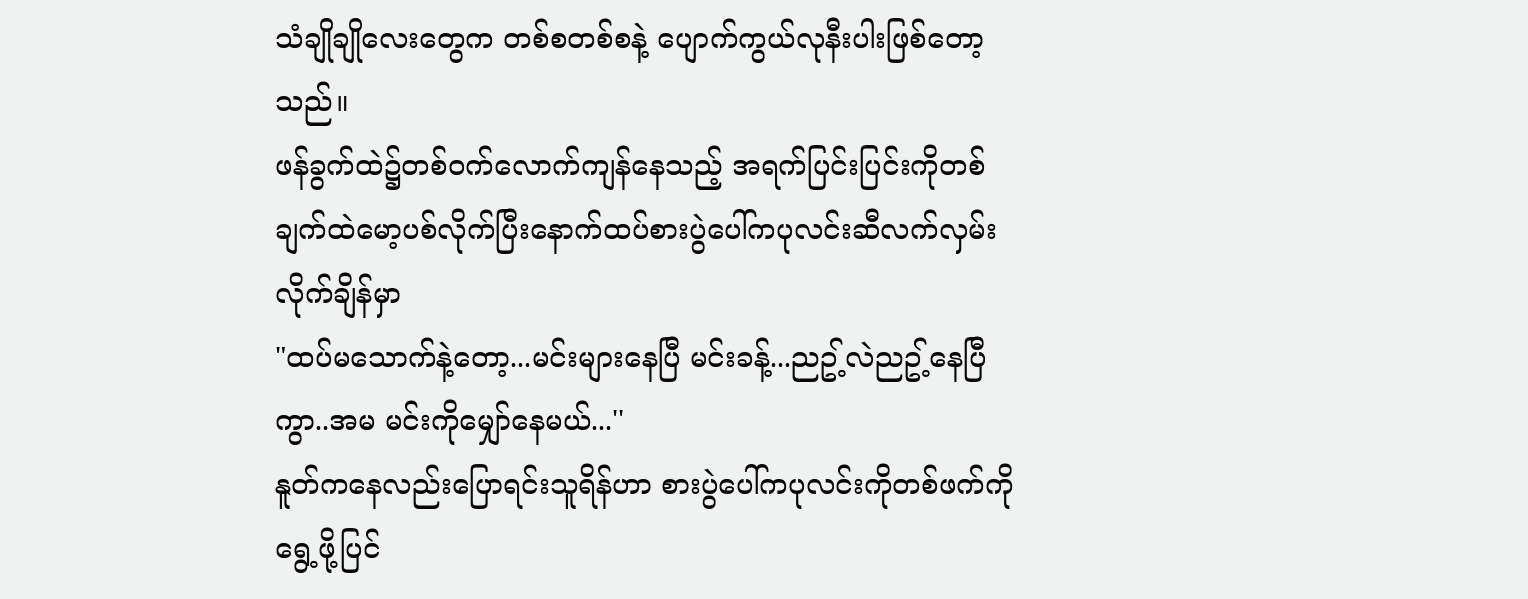သံချိုချိုလေးတွေက တစ်စတစ်စနဲ့ ပျောက်ကွယ်လုနီးပါးဖြစ်တော့သည်။
ဖန်ခွက်ထဲ၌တစ်ဝက်လောက်ကျန်နေသည့် အရက်ပြင်းပြင်းကိုတစ်ချက်ထဲမော့ပစ်လိုက်ပြီးနောက်ထပ်စားပွဲပေါ်ကပုလင်းဆီလက်လှမ်းလိုက်ချိန်မှာ
"ထပ်မသောက်နဲ့တော့...မင်းများနေပြီ မင်းခန့်...ညဥ့်လဲညဥ့်နေပြီကွာ..အမ မင်းကိုမျှော်နေမယ်...''
နူတ်ကနေလည်းပြောရင်းသူရိန်ဟာ စားပွဲပေါ်ကပုလင်းကိုတစ်ဖက်ကိုရွေ့ဖို့ပြင်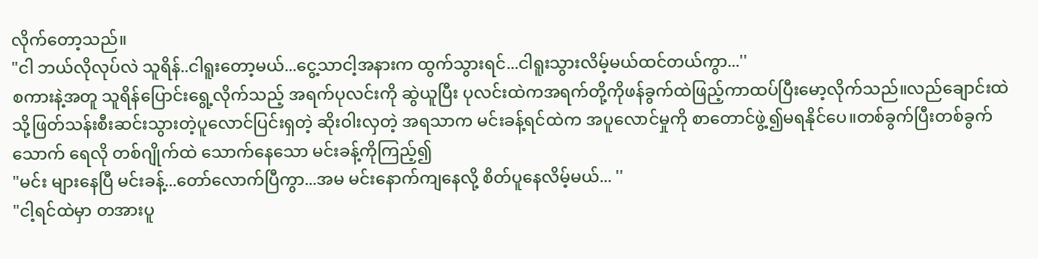လိုက်တော့သည်။
"ငါ ဘယ်လိုလုပ်လဲ သူရိန်..ငါရူးတော့မယ်...ငွေ့သာငါ့အနားက ထွက်သွားရင်...ငါရူးသွားလိမ့်မယ်ထင်တယ်ကွာ...''
စကားနဲ့အတူ သူရိန်ပြောင်းရွေ့လိုက်သည့် အရက်ပုလင်းကို ဆွဲယူပြီး ပုလင်းထဲကအရက်တို့ကိုဖန်ခွက်ထဲဖြည့်ကာထပ်ပြီးမော့လိုက်သည်။လည်ချောင်းထဲသို့ဖြတ်သန်းစီးဆင်းသွားတဲ့ပူလောင်ပြင်းရှတဲ့ ဆိုးဝါးလှတဲ့ အရသာက မင်းခန့်ရင်ထဲက အပူလောင်မှုကို စာတောင်ဖွဲ့၍မရနိုင်ပေ။တစ်ခွက်ပြီးတစ်ခွက်သောက် ရေလို တစ်ဂျိုက်ထဲ သောက်နေသော မင်းခန့်ကိုကြည့်၍
"မင်း များနေပြီ မင်းခန့်...တော်လောက်ပြီကွာ...အမ မင်းနောက်ကျနေလို့ စိတ်ပူနေလိမ့်မယ်... ''
"ငါ့ရင်ထဲမှာ တအားပူ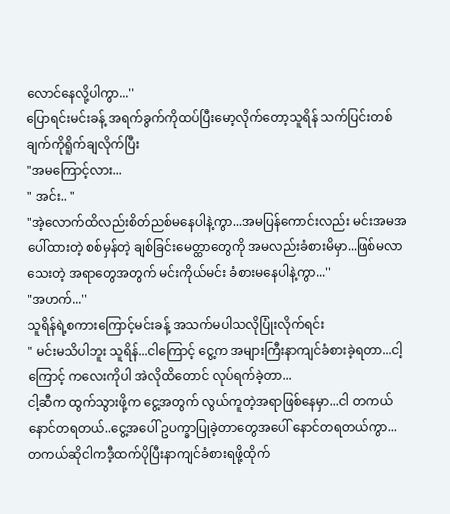လောင်နေလို့ပါကွာ...''
ပြောရင်းမင်းခန့် အရက်ခွက်ကိုထပ်ပြီးမော့လိုက်တော့သူရိန် သက်ပြင်းတစ်ချက်ကိုရိူက်ချလိုက်ပြီး
"အမကြောင့်လား...
" အင်း.. "
"အဲ့လောက်ထိလည်းစိတ်ညစ်မနေပါနဲ့ကွာ...အမပြန်ကောင်းလည်း မင်းအမအပေါ်ထားတဲ့ စစ်မှန်တဲ့ ချစ်ခြင်းမေတ္ထာတွေကို အမလည်းခံစားမိမှာ...ဖြစ်မလာသေးတဲ့ အရာတွေအတွက် မင်းကိုယ်မင်း ခံစားမနေပါနဲ့ကွာ...''
"အဟက်...''
သူရိန်ရဲ့စကားကြောင့်မင်းခန့် အသက်မပါသလိုပြုံးလိုက်ရင်း
" မင်းမသိပါဘူး သူရိန်...ငါကြောင့် ငွေ့က အများကြီးနာကျင်ခံစားခဲ့ရတာ...ငါ့ကြောင့် ကလေးကိုပါ အဲလိုထိတောင် လုပ်ရက်ခဲ့တာ...
ငါ့ဆီက ထွက်သွားဖို့က ငွေ့အတွက် လွယ်ကူတဲ့အရာဖြစ်နေမှာ...ငါ တကယ်နောင်တရတယ်..ငွေ့အပေါ် ဥပက္ခာပြုခဲ့တာတွေအပေါ် နောင်တရတယ်ကွာ...တကယ်ဆိုငါကဒီ့ထက်ပိုပြီးနာကျင်ခံစားရဖို့ထိုက်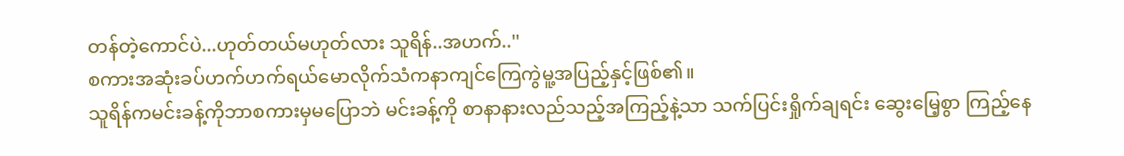တန်တဲ့ကောင်ပဲ...ဟုတ်တယ်မဟုတ်လား သူရိန်..အဟက်..''
စကားအဆုံးခပ်ဟက်ဟက်ရယ်မောလိုက်သံကနာကျင်ကြေကွဲမူ့အပြည့်နှင့်ဖြစ်၏။
သူရိန်ကမင်းခန့်ကိုဘာစကားမှမပြောဘဲ မင်းခန့်ကို စာနာနားလည်သည့်အကြည့်နဲ့သာ သက်ပြင်းရှိုက်ချရင်း ဆွေးမြေ့စွာ ကြည့်နေ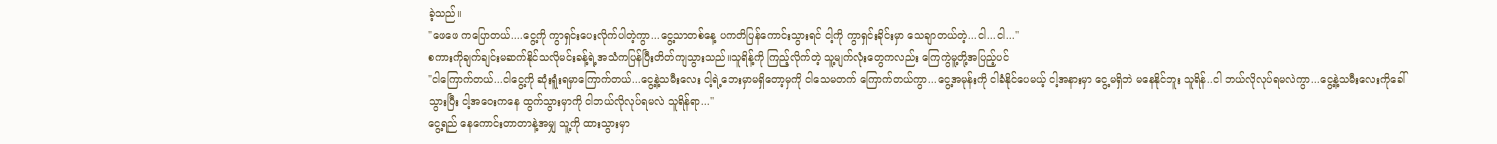ခဲ့သည်။
"ဖေဖေ ကပြောတယ်....ငွေ့ကို ကွာရှင်းပေးလိုက်ပါတဲ့ကွာ...ငွေ့သာတစ်နေ့ ပကတိပြန်ကောင်းသွားရင် ငါ့ကို ကွာရှင်းခိုင်းမှာ သေချာတယ်တဲ့...ငါ...ငါ...''
စကားကိုချက်ချင်းမဆက်နိုင်သလိုမင်းခန့်ရဲ့အသံကပြန်ပြီးတိတ်ကျသွားသည်။သူရိန့်ကို ကြည့်လိုက်တဲ့ သူ့မျက်လုံးတွေကလည်း ကြေကွဲမူ့တို့အပြည့်ပင်
"ငါကြောက်တယ်...ငါငွေ့ကို ဆုံးရူံးရမှာကြောက်တယ်...ငွေ့နဲ့သမီးလေး ငါ့ရဲ့ဘေးမှာမရှိတော့မှကို ငါသေမတက် ကြောက်တယ်ကွာ...ငွေ့အမုန်းကို ငါခံနိုင်ပေမယ့် ငါ့အနားမှာ ငွေ့မရှိဘဲ မနေနိုင်ဘူး သူရိန်..ငါ ဘယ်လိုလုပ်ရမလဲကွာ...ငွေ့နဲ့သမီးလေးကိုခေါ်သွားပြီး ငါ့အဝေးကနေ ထွက်သွားမှာကို ငါဘယ်လိုလုပ်ရမလဲ သူရိန်ရာ...''
ငွေ့ရည် နေကောင်းတာတာနဲ့အမျှ သူ့ကို ထားသွားမှာ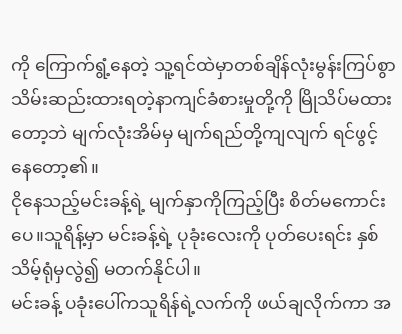ကို ကြောက်ရွံ့နေတဲ့ သူ့ရင်ထဲမှာတစ်ချိန်လုံးမွန်းကြပ်စွာသိမ်းဆည်းထားရတဲ့နာကျင်ခံစားမှုတို့ကို မြိုသိပ်မထားတော့ဘဲ မျက်လုံးအိမ်မှ မျက်ရည်တို့ကျလျက် ရင်ဖွင့်နေတော့၏။
ငိုနေသည့်မင်းခန့်ရဲ့ မျက်နှာကိုကြည့်ပြီး စိတ်မကောင်းပေ။သူရိန့်မှာ မင်းခန့်ရဲ့ ပုခုံးလေးကို ပုတ်ပေးရင်း နှစ်သိမ့်ရုံမှလွဲ၍ မတက်နိုင်ပါ။
မင်းခန့် ပခုံးပေါ်ကသူရိန်ရဲ့လက်ကို ဖယ်ချလိုက်ကာ အ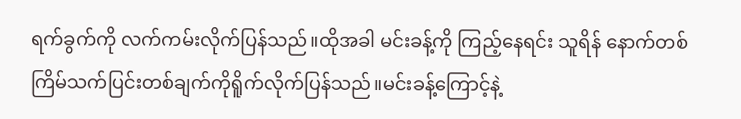ရက်ခွက်ကို လက်ကမ်းလိုက်ပြန်သည်။ထိုအခါ မင်းခန့်ကို ကြည့်နေရင်း သူရိန် နောက်တစ်ကြိမ်သက်ပြင်းတစ်ချက်ကိုရိူက်လိုက်ပြန်သည်။မင်းခန့်ကြောင့်နဲ့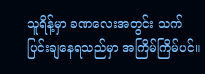သူရိန့်မှာ ခဏလေးအတွင်း သက်ပြင်းချနေရသည်မှာ အကြိမ်ကြိမ်ပင်။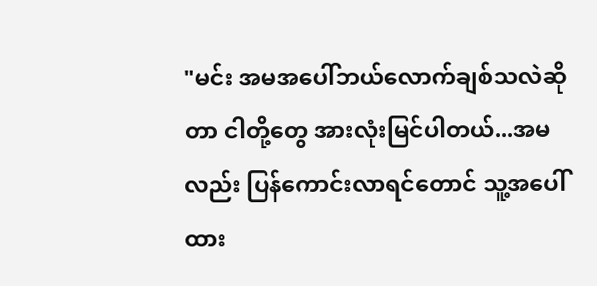"မင်း အမအပေါ်ဘယ်လောက်ချစ်သလဲဆိုတာ ငါတို့တွေ အားလုံးမြင်ပါတယ်...အမလည်း ပြန်ကောင်းလာရင်တောင် သူ့အပေါ်ထား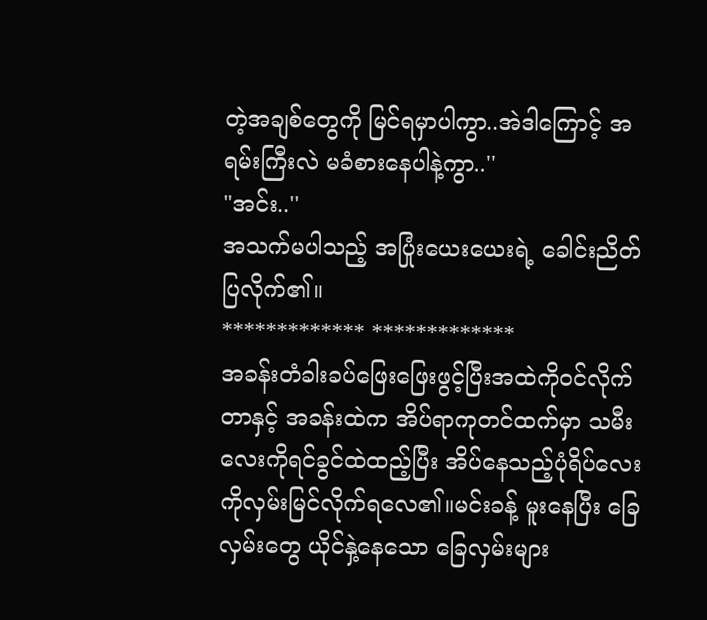တဲ့အချစ်တွေကို မြင်ရမှာပါကွာ..အဲဒါကြောင့် အရမ်းကြီးလဲ မခံစားနေပါနဲ့ကွာ..''
"အင်း..''
အသက်မပါသည့် အပြုံးယေးယေးရဲ့ ခေါင်းညိတ်ပြလိုက်၏။
************* *************
အခန်းတံခါးခပ်ဖြေးဖြေးဖွင့်ပြီးအထဲကိုဝင်လိုက်တာနှင့် အခန်းထဲက အိပ်ရာကုတင်ထက်မှာ သမီးလေးကိုရင်ခွင်ထဲထည့်ပြီး အိပ်နေသည့်ပုံရိပ်လေးကိုလှမ်းမြင်လိုက်ရလေ၏။မင်းခန့် မူးနေပြီး ခြေလှမ်းတွေ ယိုင်နှဲ့နေသော ခြေလှမ်းများ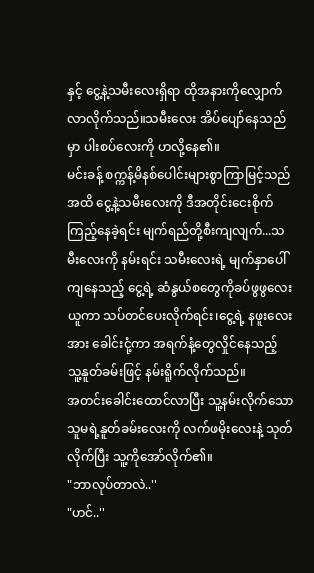နှင့် ငွေ့နဲ့သမီးလေးရှိရာ ထိုအနားကိုလျှောက်လာလိုက်သည်။သမီးလေး အိပ်ပျော်နေသည်မှာ ပါးစပ်လေးကို ဟလို့နေ၏။
မင်းခန့် စက္ကန့်မိနစ်ပေါင်းများစွာကြာမြင့်သည်အထိ ငွေ့နဲ့သမီးလေးကို ဒီအတိုင်းငေးစိုက်ကြည့်နေခဲ့ရင်း မျက်ရည်တို့စီးကျလျက်...သမီးလေးကို နမ်းရင်း သမီးလေးရဲ့ မျက်နှာပေါ် ကျနေသည့် ငွေ့ရဲ့ ဆံနွယ်စတွေကိုခပ်ဖွဖွလေးယူကာ သပ်တင်ပေးလိုက်ရင်း၊ငွေ့ရဲ့ နဖူးလေးအား ခေါင်းငုံ့ကာ အရက်နံ့တွေလှိုင်နေသည့် သူ့နူတ်ခမ်းဖြင့် နမ်းရိူက်လိုက်သည်။
အတင်းခေါင်းထောင်လာပြီး သူ့နမ်းလိုက်သော သူမရဲ့နူတ်ခမ်းလေးကို လက်ဖမိုးလေးနဲ့ သုတ်လိုက်ပြီး သူ့ကိုအော်လိုက်၏။
"ဘာလုပ်တာလဲ..''
"ဟင်..''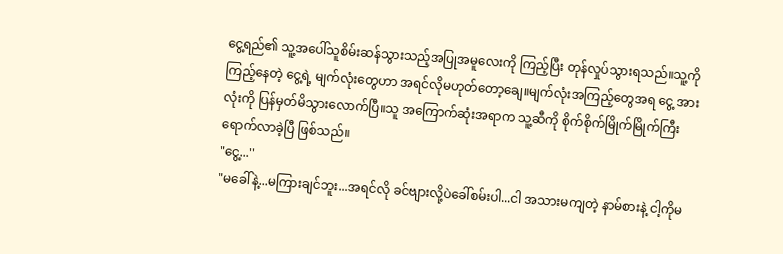ငွေ့ရည်၏ သူ့အပေါ်သူစိမ်းဆန်သွားသည့်အပြုအမူလေးကို ကြည့်ပြီး တုန်လှုပ်သွားရသည်။သူ့ကိုကြည့်နေတဲ့ ငွေ့ရဲ့ မျက်လုံးတွေဟာ အရင်လိုမဟုတ်တော့ချေ။မျက်လုံးအကြည့်တွေအရ ငွေ့ အားလုံးကို ပြန်မှတ်မိသွားလောက်ပြီ။သူ အကြောက်ဆုံးအရာက သူ့ဆီကို စိုက်စိုက်မြိုက်မြိုက်ကြီး ရောက်လာခဲ့ပြီ ဖြစ်သည်။
"ငွေ့...''
"မခေါ်နဲ့...မကြားချင်ဘူး...အရင်လို ခင်ဗျားလို့ပဲခေါ်စမ်းပါ...ငါ အသားမကျတဲ့ နာမ်စားနဲ့ ငါ့ကိုမ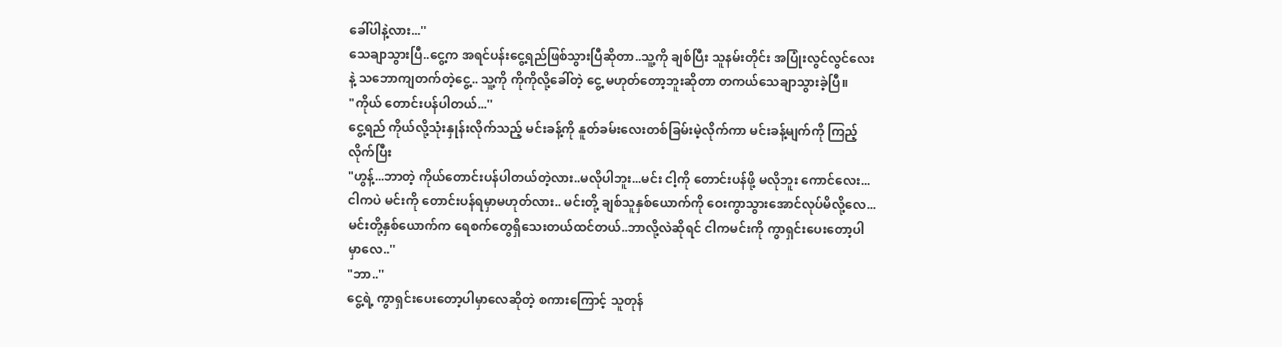ခေါ်ပါနဲ့လား...''
သေချာသွားပြီ..ငွေ့က အရင်ပန်းငွေ့ရည်ဖြစ်သွားပြီဆိုတာ..သူ့ကို ချစ်ပြီး သူနမ်းတိုင်း အပြုံးလွင်လွင်လေးနဲ့ သဘောကျတက်တဲ့ငွေ့.. သူ့ကို ကိုကိုလို့ခေါ်တဲ့ ငွေ့ မဟုတ်တော့ဘူးဆိုတာ တကယ်သေချာသွားခဲ့ပြီ။
"ကိုယ် တောင်းပန်ပါတယ်...''
ငွေ့ရည် ကိုယ်လို့သုံးနှုန်းလိုက်သည့် မင်းခန့်ကို နူတ်ခမ်းလေးတစ်ခြမ်းမဲ့လိုက်ကာ မင်းခန့်မျက်ကို ကြည့်လိုက်ပြီး
"ဟွန့်...ဘာတဲ့ ကိုယ်တောင်းပန်ပါတယ်တဲ့လား..မလိုပါဘူး...မင်း ငါ့ကို တောင်းပန်ဖို့ မလိုဘူး ကောင်လေး...ငါကပဲ မင်းကို တောင်းပန်ရမှာမဟုတ်လား.. မင်းတို့ ချစ်သူနှစ်ယောက်ကို ဝေးကွာသွားအောင်လုပ်မိလို့လေ...မင်းတို့နှစ်ယောက်က ရေစက်တွေရှိသေးတယ်ထင်တယ်..ဘာလို့လဲဆိုရင် ငါကမင်းကို ကွာရှင်းပေးတော့ပါမှာလေ..''
"ဘာ..''
ငွေ့ရဲ့ ကွာရှင်းပေးတော့ပါမှာလေဆိုတဲ့ စကားကြောင့် သူတုန်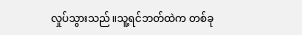လှုပ်သွားသည်။သူ့ရင်ဘတ်ထဲက တစ်ခု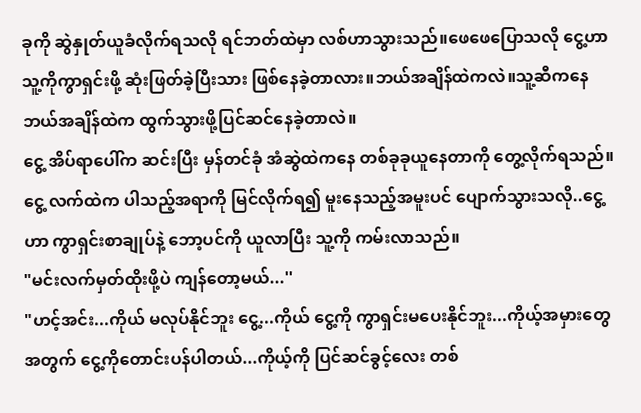ခုကို ဆွဲနှုတ်ယူခံလိုက်ရသလို ရင်ဘတ်ထဲမှာ လစ်ဟာသွားသည်။ဖေဖေပြောသလို ငွေ့ဟာ သူ့ကိုကွာရှင်းဖို့ ဆုံးဖြတ်ခဲ့ပြီးသား ဖြစ်နေခဲ့တာလား။ဘယ်အချိန်ထဲကလဲ။သူ့ဆီကနေ ဘယ်အချိန်ထဲက ထွက်သွားဖို့ပြင်ဆင်နေခဲ့တာလဲ။
ငွေ့ အိပ်ရာပေါ်က ဆင်းပြီး မှန်တင်ခုံ အံဆွဲထဲကနေ တစ်ခုခုယူနေတာကို တွေ့လိုက်ရသည်။ငွေ့ လက်ထဲက ပါသည့်အရာကို မြင်လိုက်ရ၍ မူးနေသည့်အမူးပင် ပျောက်သွားသလို..ငွေ့ဟာ ကွာရှင်းစာချုပ်နဲ့ ဘော့ပင်ကို ယူလာပြီး သူ့ကို ကမ်းလာသည်။
"မင်းလက်မှတ်ထိုးဖို့ပဲ ကျန်တော့မယ်...''
"ဟင့်အင်း...ကိုယ် မလုပ်နိုင်ဘူး ငွေ့...ကိုယ် ငွေ့ကို ကွာရှင်းမပေးနိုင်ဘူး...ကိုယ့်အမှားတွေအတွက် ငွေ့ကိုတောင်းပန်ပါတယ်...ကိုယ့်ကို ပြင်ဆင်ခွင့်လေး တစ်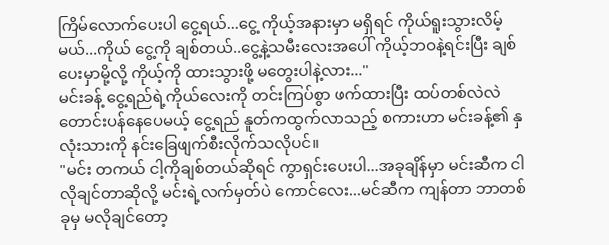ကြိမ်လောက်ပေးပါ ငွေ့ရယ်...ငွေ့ ကိုယ့်အနားမှာ မရှိရင် ကိုယ်ရူးသွားလိမ့်မယ်...ကိုယ် ငွေ့ကို ချစ်တယ်..ငွေ့နဲ့သမီးလေးအပေါ် ကိုယ့်ဘဝနဲ့ရင်းပြီး ချစ်ပေးမှာမို့လို့ ကိုယ့်ကို ထားသွားဖို့ မတွေးပါနဲ့လား...''
မင်းခန့် ငွေ့ရည်ရဲ့ကိုယ်လေးကို တင်းကြပ်စွာ ဖက်ထားပြီး ထပ်တစ်လဲလဲ တောင်းပန်နေပေမယ့် ငွေ့ရည် နူတ်ကထွက်လာသည့် စကားဟာ မင်းခန့်၏ နှလုံးသားကို နင်းခြေဖျက်စီးလိုက်သလိုပင်။
"မင်း တကယ် ငါ့ကိုချစ်တယ်ဆိုရင် ကွာရှင်းပေးပါ...အခုချိန်မှာ မင်းဆီက ငါလိုချင်တာဆိုလို့ မင်းရဲ့လက်မှတ်ပဲ ကောင်လေး...မင်ဆီက ကျန်တာ ဘာတစ်ခုမှ မလိုချင်တော့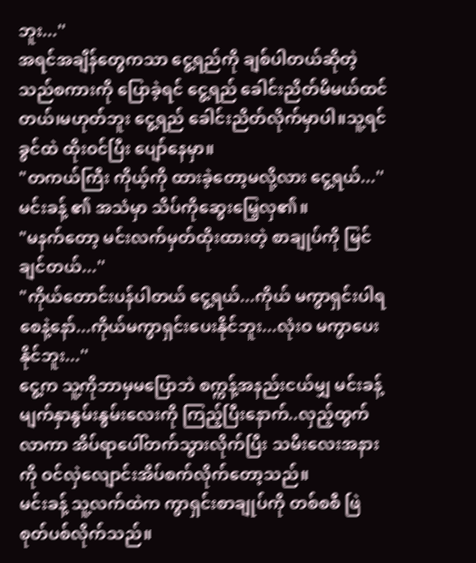ဘူး...''
အရင်အချိန်တွေကသာ ငွေ့ရည်ကို ချစ်ပါတယ်ဆိုတဲ့ သည်စကားကို ပြောခဲ့ရင် ငွေ့ရည် ခေါင်းညိတ်မိမယ်ထင်တယ်၊မဟုတ်ဘူး ငွေ့ရည် ခေါင်းညိတ်လိုက်မှာပါ။သူ့ရင်ခွင်ထဲ ထိုးဝင်ပြီး ပျော်နေမှာ။
"တကယ်ကြီး ကိုယ့်ကို ထားခဲ့တော့မလို့လား ငွေ့ရယ်...''
မင်းခန့် ၏ အသံမှာ သိပ်ကိုဆွေးမြေ့လှ၏။
"မနက်တော့ မင်းလက်မှတ်ထိုးထားတဲ့ စာချုပ်ကို မြင်ချင်တယ်...''
"ကိုယ်တောင်းပန်ပါတယ် ငွေ့ရယ်...ကိုယ် မကွာရှင်းပါရစေနဲ့နော်...ကိုယ်မကွာရှင်းပေးနိုင်ဘူး...လုံးဝ မကွာပေးနိုင်ဘူး...''
ငွေ့က သူ့ကိုဘာမှမပြောဘဲ စက္ကန့်အနည်းငယ်မျှ မင်းခန့်မျက်နှာနွမ်းနွမ်းလေးကို ကြည့်ပြီးနောက်..လှည့်ထွက်လာကာ အိပ်ရာပေါ်တက်သွားလိုက်ပြီး သမီးလေးအနားကို ဝင်လှဲလျောင်းအိပ်စက်လိုက်တော့သည်။
မင်းခန့် သူ့လက်ထဲက ကွာရှင်းစာချုပ်ကို တစ်စစီ ဖြဲစုတ်ပစ်လိုက်သည်။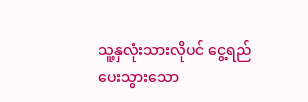သူ့နှလုံးသားလိုပင် ငွေ့ရည်ပေးသွားသော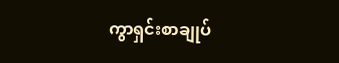ကွာရှင်းစာချုပ်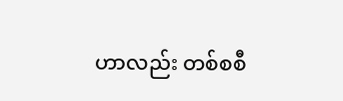ဟာလည်း တစ်စစီ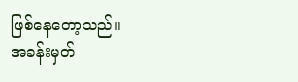ဖြစ်နေတော့သည်။
အခန်းမှတ်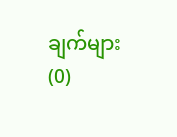ချက်များ (0)